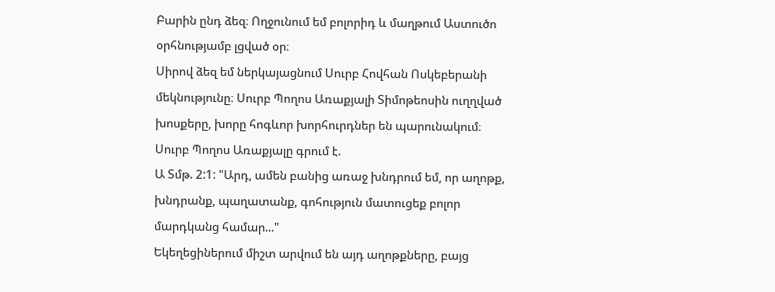Բարին ընդ ձեզ։ Ողջունում եմ բոլորիդ և մաղթում Աստուծո օրհնությամբ լցված օր։
Սիրով ձեզ եմ ներկայացնում Սուրբ Հովհան Ոսկեբերանի մեկնությունը։ Սուրբ Պողոս Առաքյալի Տիմոթեոսին ուղղված խոսքերը, խորը հոգևոր խորհուրդներ են պարունակում։
Սուրբ Պողոս Առաքյալը գրում է.
Ա Տմթ. 2:1: "Արդ, ամեն բանից առաջ խնդրում եմ, որ աղոթք, խնդրանք, պաղատանք, գոհություն մատուցեք բոլոր մարդկանց համար..."
Եկեղեցիներում միշտ արվում են այդ աղոթքները, բայց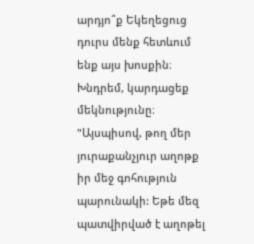արդյո՞ք Եկեղեցուց դուրս մենք հետևում ենք այս խոսքին։
Խնդրեմ, կարդացեք մեկնությունը։
"Այսպիսով, թող մեր յուրաքանչյուր աղոթք իր մեջ գոհություն պարունակի: Եթե մեզ պատվիրված է աղոթել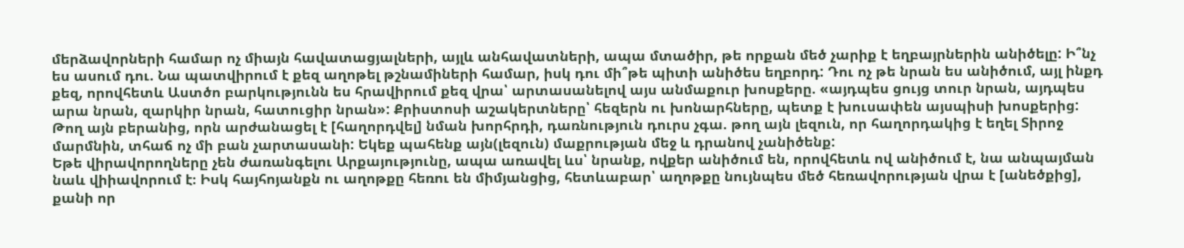մերձավորների համար ոչ միայն հավատացյալների, այլև անհավատների, ապա մտածիր, թե որքան մեծ չարիք է եղբայրներին անիծելը: Ի՞նչ ես ասում դու. Նա պատվիրում է քեզ աղոթել թշնամիների համար, իսկ դու մի՞թե պիտի անիծես եղբորդ: Դու ոչ թե նրան ես անիծում, այլ ինքդ քեզ, որովհետև Աստծո բարկությունն ես հրավիրում քեզ վրա՝ արտասանելով այս անմաքուր խոսքերը. «այդպես ցույց տուր նրան, այդպես արա նրան, զարկիր նրան, հատուցիր նրան»: Քրիստոսի աշակերտները՝ հեզերն ու խոնարհները, պետք է խուսափեն այսպիսի խոսքերից: Թող այն բերանից, որն արժանացել է [հաղորդվել] նման խորհրդի, դառնություն դուրս չգա. թող այն լեզուն, որ հաղորդակից է եղել Տիրոջ մարմնին, տհաճ ոչ մի բան չարտասանի: Եկեք պահենք այն(լեզուն) մաքրության մեջ և դրանով չանիծենք:
Եթե վիրավորողները չեն ժառանգելու Արքայությունը, ապա առավել ևս՝ նրանք, ովքեր անիծում են, որովհետև ով անիծում է, նա անպայման նաև վիիավորում է։ Իսկ հայհոյանքն ու աղոթքը հեռու են միմյանցից, հետևաբար՝ աղոթքը նույնպես մեծ հեռավորության վրա է [անեծքից], քանի որ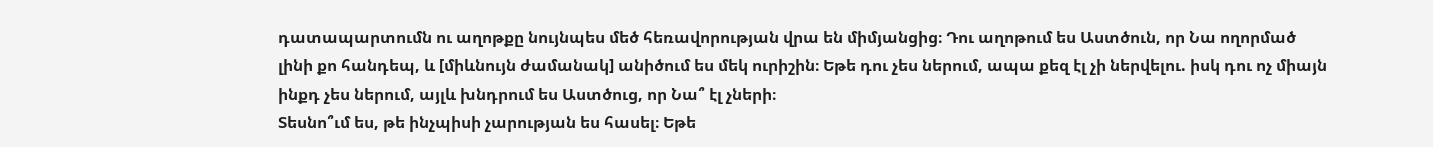դատապարտումն ու աղոթքը նույնպես մեծ հեռավորության վրա են միմյանցից։ Դու աղոթում ես Աստծուն, որ Նա ողորմած լինի քո հանդեպ, և [միևնույն ժամանակ] անիծում ես մեկ ուրիշին։ Եթե դու չես ներում, ապա քեզ էլ չի ներվելու. իսկ դու ոչ միայն ինքդ չես ներում, այլև խնդրում ես Աստծուց, որ Նա՞ էլ չների։
Տեսնո՞ւմ ես, թե ինչպիսի չարության ես հասել։ Եթե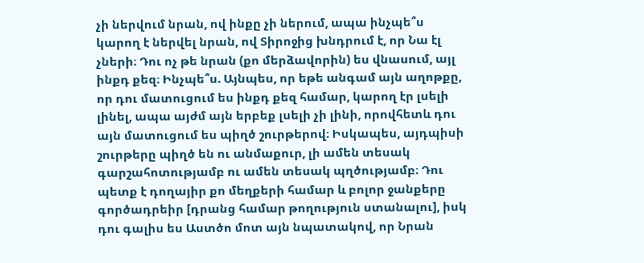չի ներվում նրան, ով ինքը չի ներում, ապա ինչպե՞ս կարող է ներվել նրան, ով Տիրոջից խնդրում է, որ Նա էլ չների։ Դու ոչ թե նրան (քո մերձավորին) ես վնասում, այլ ինքդ քեզ։ Ինչպե՞ս. Այնպես, որ եթե անգամ այն աղոթքը, որ դու մատուցում ես ինքդ քեզ համար, կարող էր լսելի լինել, ապա այժմ այն երբեք լսելի չի լինի, որովհետև դու այն մատուցում ես պիղծ շուրթերով։ Իսկապես, այդպիսի շուրթերը պիղծ են ու անմաքուր, լի ամեն տեսակ գարշահոտությամբ ու ամեն տեսակ պղծությամբ։ Դու պետք է դողայիր քո մեղքերի համար և բոլոր ջանքերը գործադրեիր [դրանց համար թողություն ստանալու], իսկ դու գալիս ես Աստծո մոտ այն նպատակով, որ Նրան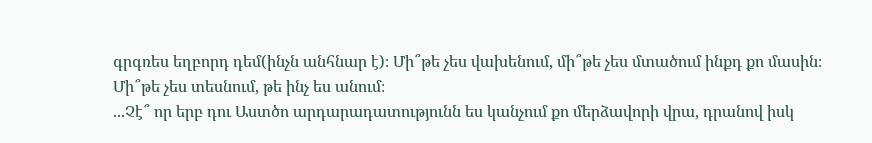գրգռես եղբորդ դեմ(ինչն անհնար է)։ Մի՞թե չես վախենում, մի՞թե չես մտածում ինքդ քո մասին։ Մի՞թե չես տեսնում, թե ինչ ես անում։
...Չէ՞ որ երբ դու Աստծո արդարադատությունն ես կանչում քո մերձավորի վրա, դրանով իսկ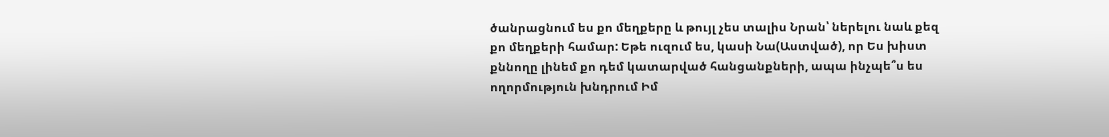ծանրացնում ես քո մեղքերը և թույլ չես տալիս Նրան՝ ներելու նաև քեզ քո մեղքերի համար: Եթե ուզում ես, կասի Նա(Աստված), որ Ես խիստ քննողը լինեմ քո դեմ կատարված հանցանքների, ապա ինչպե՞ս ես ողորմություն խնդրում Իմ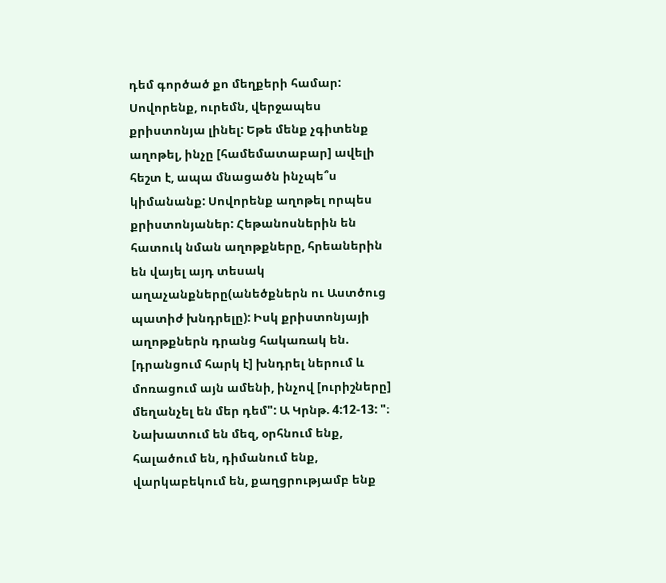դեմ գործած քո մեղքերի համար: Սովորենք, ուրեմն, վերջապես քրիստոնյա լինել: Եթե մենք չգիտենք աղոթել, ինչը [համեմատաբար] ավելի հեշտ է, ապա մնացածն ինչպե՞ս կիմանանք: Սովորենք աղոթել որպես քրիստոնյաներ: Հեթանոսներին են հատուկ նման աղոթքները, հրեաներին են վայել այդ տեսակ աղաչանքները(անեծքներն ու Աստծուց պատիժ խնդրելը): Իսկ քրիստոնյայի աղոթքներն դրանց հակառակ են. [դրանցում հարկ է] խնդրել ներում և մոռացում այն ամենի, ինչով [ուրիշները] մեղանչել են մեր դեմ": Ա Կրնթ. 4:12-13: "։ Նախատում են մեզ, օրհնում ենք, հալածում են, դիմանում ենք, վարկաբեկում են, քաղցրությամբ ենք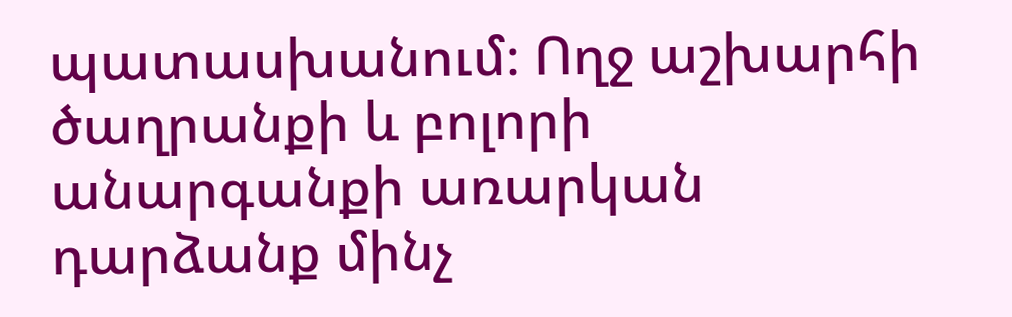պատասխանում։ Ողջ աշխարհի ծաղրանքի և բոլորի անարգանքի առարկան դարձանք մինչ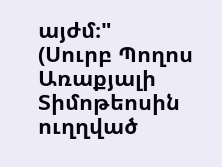այժմ։"
(Սուրբ Պողոս Առաքյալի Տիմոթեոսին ուղղված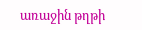առաջին թղթի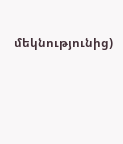մեկնությունից)